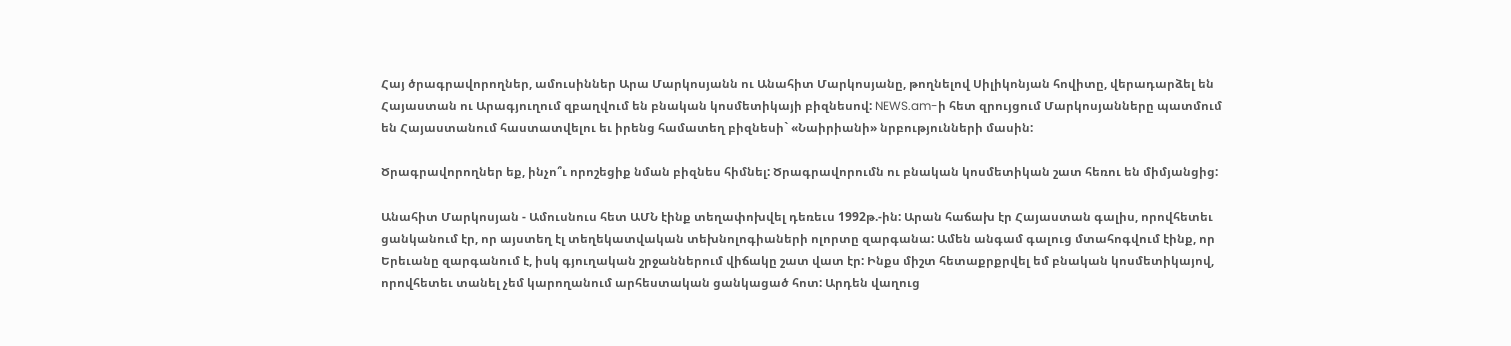Հայ ծրագրավորողներ, ամուսիններ Արա Մարկոսյանն ու Անահիտ Մարկոսյանը, թողնելով Սիլիկոնյան հովիտը, վերադարձել են Հայաստան ու Արագյուղում զբաղվում են բնական կոսմետիկայի բիզնեսով: NEWS.am-ի հետ զրույցում Մարկոսյանները պատմում են Հայաստանում հաստատվելու եւ իրենց համատեղ բիզնեսի` «Նաիրիանի» նրբությունների մասին:

Ծրագրավորողներ եք, ինչո՞ւ որոշեցիք նման բիզնես հիմնել: Ծրագրավորումն ու բնական կոսմետիկան շատ հեռու են միմյանցից:

Անահիտ Մարկոսյան - Ամուսնուս հետ ԱՄՆ էինք տեղափոխվել դեռեւս 1992թ.-ին: Արան հաճախ էր Հայաստան գալիս, որովհետեւ ցանկանում էր, որ այստեղ էլ տեղեկատվական տեխնոլոգիաների ոլորտը զարգանա: Ամեն անգամ գալուց մտահոգվում էինք, որ Երեւանը զարգանում է, իսկ գյուղական շրջաններում վիճակը շատ վատ էր: Ինքս միշտ հետաքրքրվել եմ բնական կոսմետիկայով, որովհետեւ տանել չեմ կարողանում արհեստական ցանկացած հոտ: Արդեն վաղուց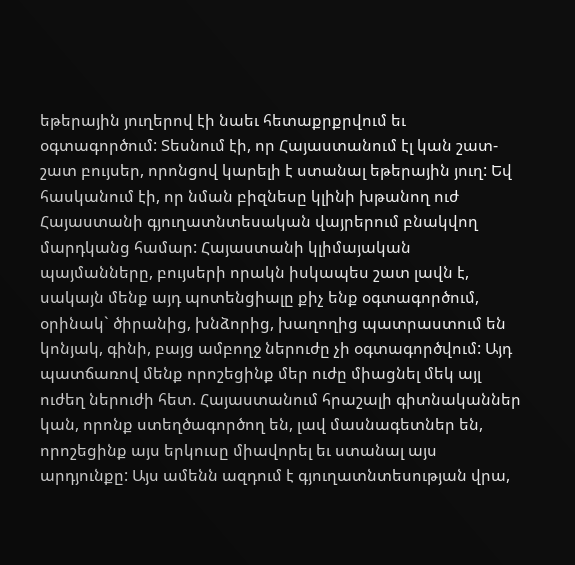եթերային յուղերով էի նաեւ հետաքրքրվում եւ օգտագործում: Տեսնում էի, որ Հայաստանում էլ կան շատ-շատ բույսեր, որոնցով կարելի է ստանալ եթերային յուղ: Եվ հասկանում էի, որ նման բիզնեսը կլինի խթանող ուժ Հայաստանի գյուղատնտեսական վայրերում բնակվող մարդկանց համար: Հայաստանի կլիմայական պայմանները, բույսերի որակն իսկապես շատ լավն է, սակայն մենք այդ պոտենցիալը քիչ ենք օգտագործում, օրինակ` ծիրանից, խնձորից, խաղողից պատրաստում են կոնյակ, գինի, բայց ամբողջ ներուժը չի օգտագործվում: Այդ պատճառով մենք որոշեցինք մեր ուժը միացնել մեկ այլ ուժեղ ներուժի հետ. Հայաստանում հրաշալի գիտնականներ կան, որոնք ստեղծագործող են, լավ մասնագետներ են, որոշեցինք այս երկուսը միավորել եւ ստանալ այս արդյունքը: Այս ամենն ազդում է գյուղատնտեսության վրա,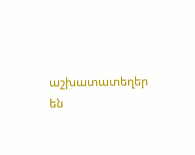աշխատատեղեր են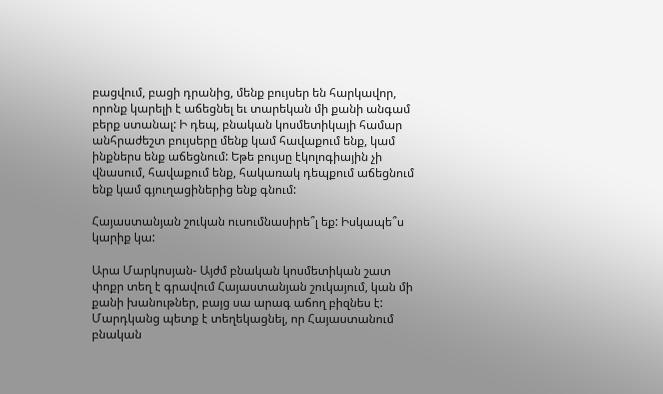բացվում, բացի դրանից, մենք բույսեր են հարկավոր, որոնք կարելի է աճեցնել եւ տարեկան մի քանի անգամ բերք ստանալ: Ի դեպ, բնական կոսմետիկայի համար անհրաժեշտ բույսերը մենք կամ հավաքում ենք, կամ ինքներս ենք աճեցնում: Եթե բույսը էկոլոգիային չի վնասում, հավաքում ենք, հակառակ դեպքում աճեցնում ենք կամ գյուղացիներից ենք գնում:

Հայաստանյան շուկան ուսումնասիրե՞լ եք: Իսկապե՞ս կարիք կա:

Արա Մարկոսյան- Այժմ բնական կոսմետիկան շատ փոքր տեղ է գրավում Հայաստանյան շուկայում, կան մի քանի խանութներ, բայց սա արագ աճող բիզնես է: Մարդկանց պետք է տեղեկացնել, որ Հայաստանում բնական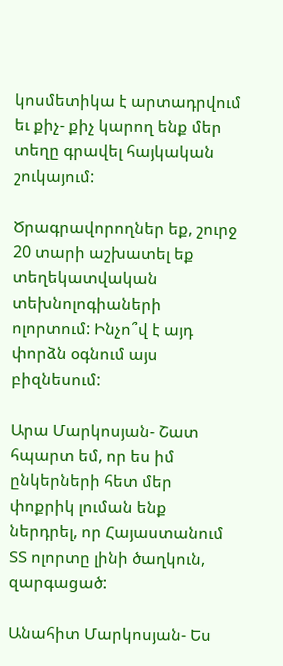կոսմետիկա է արտադրվում եւ քիչ- քիչ կարող ենք մեր տեղը գրավել հայկական շուկայում:

Ծրագրավորողներ եք, շուրջ 20 տարի աշխատել եք տեղեկատվական տեխնոլոգիաների ոլորտում: Ինչո՞վ է այդ փորձն օգնում այս բիզնեսում:

Արա Մարկոսյան- Շատ հպարտ եմ, որ ես իմ ընկերների հետ մեր փոքրիկ լուման ենք ներդրել, որ Հայաստանում ՏՏ ոլորտը լինի ծաղկուն, զարգացած:

Անահիտ Մարկոսյան- Ես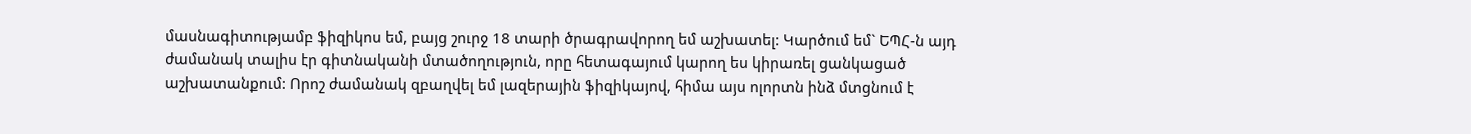մասնագիտությամբ ֆիզիկոս եմ, բայց շուրջ 18 տարի ծրագրավորող եմ աշխատել: Կարծում եմ` ԵՊՀ-ն այդ ժամանակ տալիս էր գիտնականի մտածողություն, որը հետագայում կարող ես կիրառել ցանկացած աշխատանքում: Որոշ ժամանակ զբաղվել եմ լազերային ֆիզիկայով, հիմա այս ոլորտն ինձ մտցնում է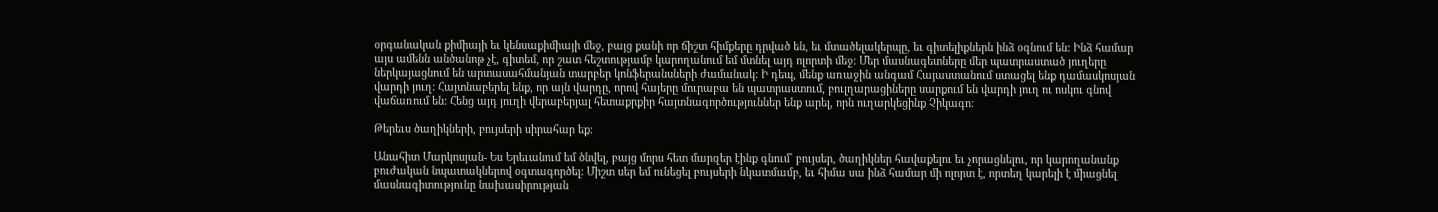օրգանական քիմիայի եւ կենսաքիմիայի մեջ, բայց քանի որ ճիշտ հիմքերը դրված են, եւ մտածելակերպը, եւ գիտելիքներն ինձ օգնում են: Ինձ համար այս ամենն անծանոթ չէ, գիտեմ, որ շատ հեշտությամբ կարողանում եմ մտնել այդ ոլորտի մեջ: Մեր մասնագետները մեր պատրաստած յուղերը ներկայացնում են արտասահմանյան տարբեր կոնֆերանսների ժամանակ: Ի դեպ, մենք առաջին անգամ Հայաստանում ստացել ենք դամասկոսյան վարդի յուղ: Հայտնաբերել ենք, որ այն վարդը, որով հայերը մուրաբա են պատրաստում, բուլղարացիները սարքում են վարդի յուղ ու ոսկու գնով վաճառում են: Հենց այդ յուղի վերաբերյալ հետաքրքիր հայտնագործություններ ենք արել, որն ուղարկեցինք Չիկագո:

Թերեւս ծաղիկների, բույսերի սիրահար եք:

Անահիտ Մարկոսյան- Ես Երեւանում եմ ծնվել, բայց մորս հետ մարզեր էինք գնում` բույսեր, ծաղիկներ հավաքելու եւ չորացնելու, որ կարողանանք բուժական նպատակներով օգտագործել: Միշտ սեր եմ ունեցել բույսերի նկատմամբ, եւ հիմա սա ինձ համար մի ոլորտ է, որտեղ կարելի է միացնել մասնագիտությունը նախասիրության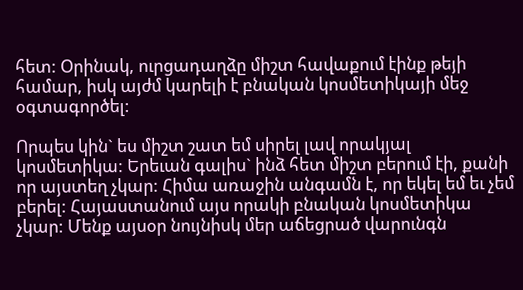հետ: Օրինակ, ուրցադաղձը միշտ հավաքում էինք թեյի համար, իսկ այժմ կարելի է բնական կոսմետիկայի մեջ օգտագործել:

Որպես կին` ես միշտ շատ եմ սիրել լավ որակյալ կոսմետիկա: Երեւան գալիս` ինձ հետ միշտ բերում էի, քանի որ այստեղ չկար: Հիմա առաջին անգամն է, որ եկել եմ եւ չեմ բերել: Հայաստանում այս որակի բնական կոսմետիկա չկար: Մենք այսօր նույնիսկ մեր աճեցրած վարունգն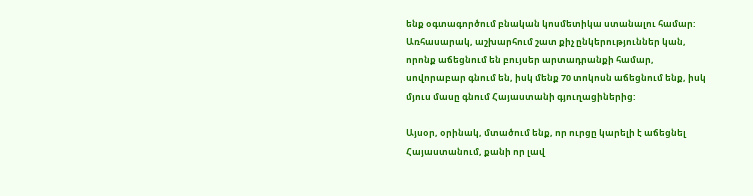ենք օգտագործում բնական կոսմետիկա ստանալու համար: Առհասարակ, աշխարհում շատ քիչ ընկերություններ կան, որոնք աճեցնում են բույսեր արտադրանքի համար, սովորաբար գնում են, իսկ մենք 70 տոկոսն աճեցնում ենք, իսկ մյուս մասը գնում Հայաստանի գյուղացիներից:

Այսօր, օրինակ, մտածում ենք, որ ուրցը կարելի է աճեցնել Հայաստանում, քանի որ լավ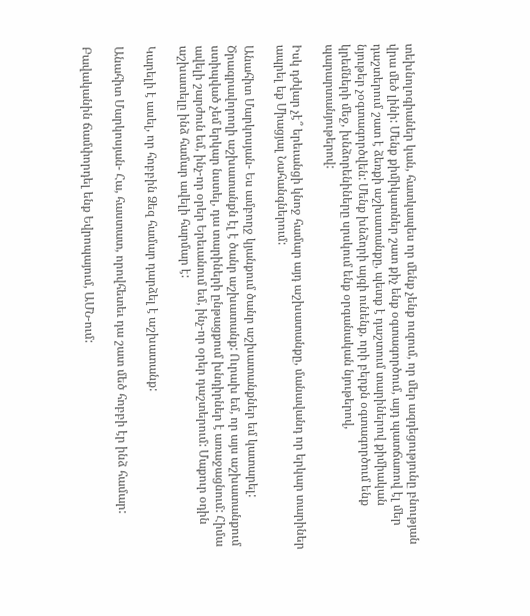տեխնոլոգիաներ կան, հատկապես որ մենք չենք ուզում, որ մեր ազդեցությունը բնության վրա մեծ լինի: Մենք քիմիկատներ շատ քիչ ենք օգտագործում, այդ պատճառով էլ մեր դաշտերում շատ է ձեռքի աշխատանքը, պետք է դաշտում տարիներով քիմիական նյութեր չօգտագործվեն: Մենք խնձորի այգի ունենք, որի բերքն օգտագործում ենք կրեմների մեջ, խնձորենիները սրսկում ենք օրգանական նյութերով, պարարտանյութերով:

Իսկ դժվար չէ՞ երեւանցի կնոջ համար այդ աշխատանքը, մանավանդ որ երկար տարիներ ապրել եք Միացյալ Նահանգներում:

Անահիտ Մարկոսյան- Ես ամբողջ կյանքում ծանր աշխատանքներ եմ կատարել: Ծրագրավորողի աշխատանքն էլ է ծանր աշխատանք: Ուրախ եմ, որ այս աշխատանքում ստիպված չեմ երկար նստել, դա տարիների ընթացքում խնդիրներ է առաջացնում: Հիմա ավելի շարժուն եմ, ինչ-որ օրեր Երեւանում եմ, ինչ-որ օրեր դաշտերում: Մաքուր օդին աշխատելը ինձ համար ավելի հարմար է:

Կարելի է ասել, որ հոբբին Ձեզ համար դարձել է աշխատանք:

Անահիտ Մարկոսյան- Հա, հաստատ, որովհետեւ դա շատ մեծ հոբբի էր ինձ համար:

Բավականին ճամփորդել ենք Եվրոպայում, ԱՄՆ-ում: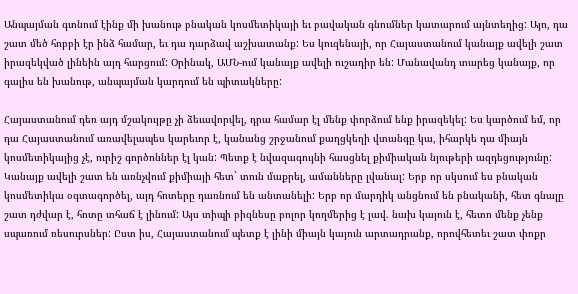Անպայման գտնում էինք մի խանութ բնական կոսմետիկայի եւ բավական գնումներ կատարում այնտեղից: Այո, դա շատ մեծ հոբբի էր ինձ համար, եւ դա դարձավ աշխատանք: Ես կուզենայի, որ Հայաստանում կանայք ավելի շատ իրազեկված լինեին այդ հարցում: Օրինակ, ԱՄՆ-ում կանայք ավելի ուշադիր են: Մանավանդ տարեց կանայք, որ գալիս են խանութ, անպայման կարդում են պիտակները:

Հայաստանում դեռ այդ մշակույթը չի ձեւավորվել, դրա համար էլ մենք փորձում ենք իրազեկել: Ես կարծում եմ, որ դա Հայաստանում առավելապես կարեւոր է, կանանց շրջանում քաղցկեղի վտանգը կա, իհարկե դա միայն կոսմետիկայից չէ, ուրիշ գործոններ էլ կան: Պետք է նվազագույնի հասցնել քիմիական նյութերի ազդեցությունը: Կանայք ավելի շատ են առնչվում քիմիայի հետ` տուն մաքրել, ամանները լվանալ: Երբ որ սկսում ես բնական կոսմետիկա օգտագործել, այդ հոտերը դառնում են անտանելի: Երբ որ մարդիկ անցնում են բնականի, հետ գնալը շատ դժվար է, հոտը տհաճ է լինում: Այս տիպի բիզնեսը բոլոր կողմերից է լավ. նախ կայուն է, հետո մենք չենք սպառում ռեսուրսներ: Ըստ իս, Հայաստանում պետք է լինի միայն կայուն արտադրանք, որովհետեւ շատ փոքր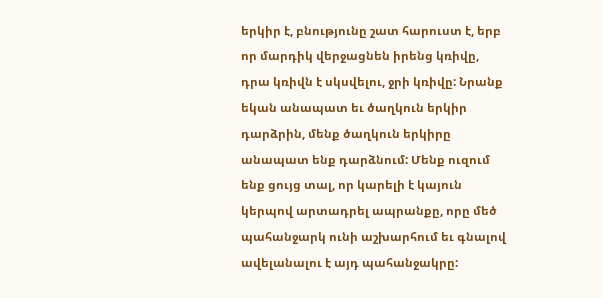երկիր է, բնությունը շատ հարուստ է, երբ որ մարդիկ վերջացնեն իրենց կռիվը, դրա կռիվն է սկսվելու, ջրի կռիվը: Նրանք եկան անապատ եւ ծաղկուն երկիր դարձրին, մենք ծաղկուն երկիրը անապատ ենք դարձնում: Մենք ուզում ենք ցույց տալ, որ կարելի է կայուն կերպով արտադրել ապրանքը, որը մեծ պահանջարկ ունի աշխարհում եւ գնալով ավելանալու է այդ պահանջակրը: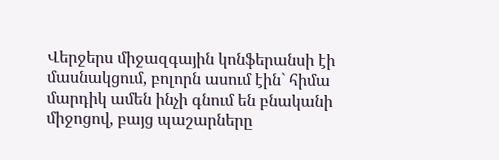Վերջերս միջազգային կոնֆերանսի էի մասնակցում, բոլորն ասում էին` հիմա մարդիկ ամեն ինչի գնում են բնականի միջոցով, բայց պաշարները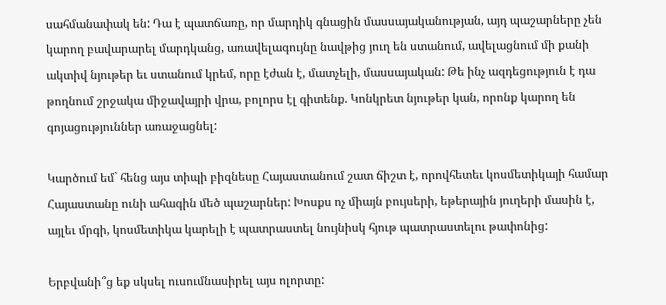սահմանափակ են: Դա է պատճառը, որ մարդիկ գնացին մասսայականության, այդ պաշարները չեն կարող բավարարել մարդկանց, առավելագույնը նավթից յուղ են ստանում, ավելացնում մի քանի ակտիվ նյութեր եւ ստանում կրեմ, որը էժան է, մատչելի, մասսայական: Թե ինչ ազդեցություն է դա թողնում շրջակա միջավայրի վրա, բոլորս էլ գիտենք. Կոնկրետ նյութեր կան, որոնք կարող են գոյացություններ առաջացնել:

Կարծում եմ` հենց այս տիպի բիզնեսը Հայաստանում շատ ճիշտ է, որովհետեւ կոսմետիկայի համար Հայաստանը ունի ահագին մեծ պաշարներ: Խոսքս ոչ միայն բույսերի, եթերային յուղերի մասին է, այլեւ մրգի, կոսմետիկա կարելի է պատրաստել նույնիսկ հյութ պատրաստելու թափոնից:

Երբվանի՞ց եք սկսել ուսումնասիրել այս ոլորտը: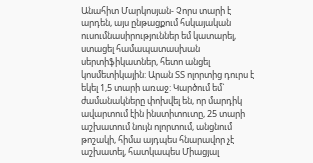Անահիտ Մարկոսյան- Չորս տարի է արդեն, այս ընթացքում հսկայական ուսումնասիրություններ եմ կատարել, ստացել համապատասխան սերտիֆիկատներ, հետո անցել կոսմետիկային: Արան ՏՏ ոլորտից դուրս է եկել 1,5 տարի առաջ: Կարծում եմ` ժամանակները փոխվել են, որ մարդիկ ավարտում էին ինստիտուտը, 25 տարի աշխատում նույն ոլորտում, անցնում թոշակի, հիմա այդպես հնարավոր չէ աշխատել, հատկապես Միացյալ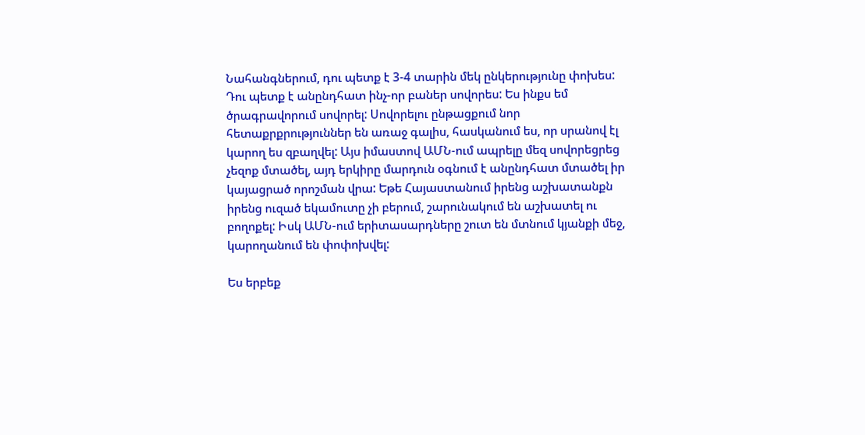Նահանգներում, դու պետք է 3-4 տարին մեկ ընկերությունը փոխես: Դու պետք է անընդհատ ինչ-որ բաներ սովորես: Ես ինքս եմ ծրագրավորում սովորել: Սովորելու ընթացքում նոր հետաքրքրություններ են առաջ գալիս, հասկանում ես, որ սրանով էլ կարող ես զբաղվել: Այս իմաստով ԱՄՆ-ում ապրելը մեզ սովորեցրեց չեզոք մտածել, այդ երկիրը մարդուն օգնում է անընդհատ մտածել իր կայացրած որոշման վրա: Եթե Հայաստանում իրենց աշխատանքն իրենց ուզած եկամուտը չի բերում, շարունակում են աշխատել ու բողոքել: Իսկ ԱՄՆ-ում երիտասարդները շուտ են մտնում կյանքի մեջ, կարողանում են փոփոխվել:

Ես երբեք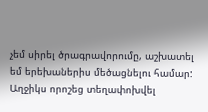չեմ սիրել ծրագրավորումը, աշխատել եմ երեխաներիս մեծացնելու համար: Աղջիկս որոշեց տեղափոխվել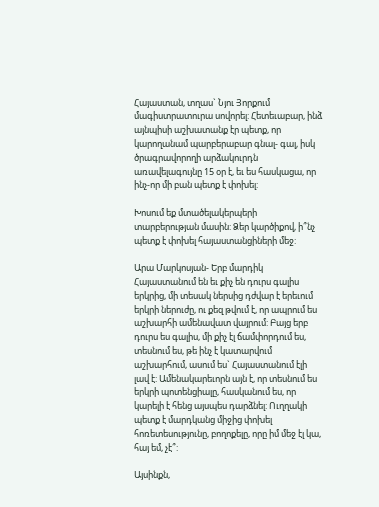Հայաստան, տղաս` Նյու Յորքում մագիստրատուրա սովորել: Հետեւաբար, ինձ այնպիսի աշխատանք էր պետք, որ կարողանամ պարբերաբար գնալ- գալ, իսկ ծրագրավորողի արձակուրդն առավելագույնը 15 օր է, եւ ես հասկացա, որ ինչ-որ մի բան պետք է փոխել:

Խոսում եք մտածելակերպերի տարբերության մասին: Ձեր կարծիքով, ի՞նչ պետք է փոխել հայաստանցիների մեջ:

Արա Մարկոսյան- Երբ մարդիկ Հայաստանում են եւ քիչ են դուրս գալիս երկրից, մի տեսակ ներսից դժվար է երեւում երկրի ներուժը, ու քեզ թվում է, որ ապրում ես աշխարհի ամենավատ վայրում: Բայց երբ դուրս ես գալիս, մի քիչ էլ ճամփորդում ես, տեսնում ես, թե ինչ է կատարվում աշխարհում, ասում ես` Հայաստանում էլի լավ է: Ամենակարեւորն այն է, որ տեսնում ես երկրի պոտենցիալը, հասկանում ես, որ կարելի է հենց այսպես դարձնել: Ուղղակի պետք է մարդկանց միջից փոխել հոռետեսությունը, բողոքելը, որը իմ մեջ էլ կա, հայ եմ, չէ՞:

Այսինքն,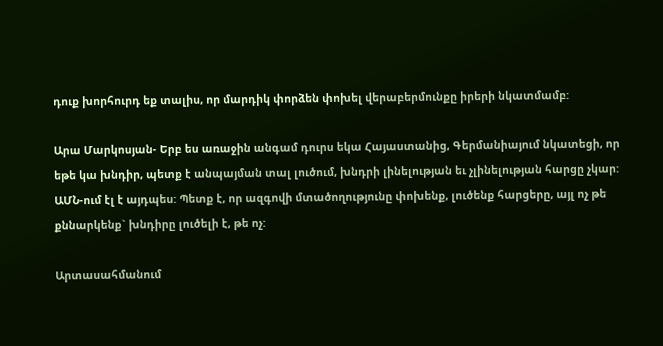դուք խորհուրդ եք տալիս, որ մարդիկ փորձեն փոխել վերաբերմունքը իրերի նկատմամբ:

Արա Մարկոսյան- Երբ ես առաջին անգամ դուրս եկա Հայաստանից, Գերմանիայում նկատեցի, որ եթե կա խնդիր, պետք է անպայման տալ լուծում, խնդրի լինելության եւ չլինելության հարցը չկար: ԱՄՆ-ում էլ է այդպես: Պետք է, որ ազգովի մտածողությունը փոխենք, լուծենք հարցերը, այլ ոչ թե քննարկենք` խնդիրը լուծելի է, թե ոչ:

Արտասահմանում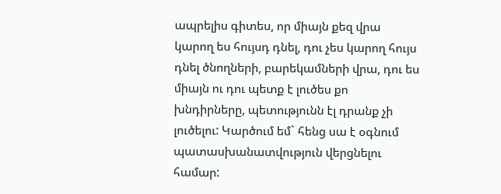ապրելիս գիտես, որ միայն քեզ վրա կարող ես հույսդ դնել, դու չես կարող հույս դնել ծնողների, բարեկամների վրա, դու ես միայն ու դու պետք է լուծես քո խնդիրները, պետությունն էլ դրանք չի լուծելու: Կարծում եմ` հենց սա է օգնում պատասխանատվություն վերցնելու համար: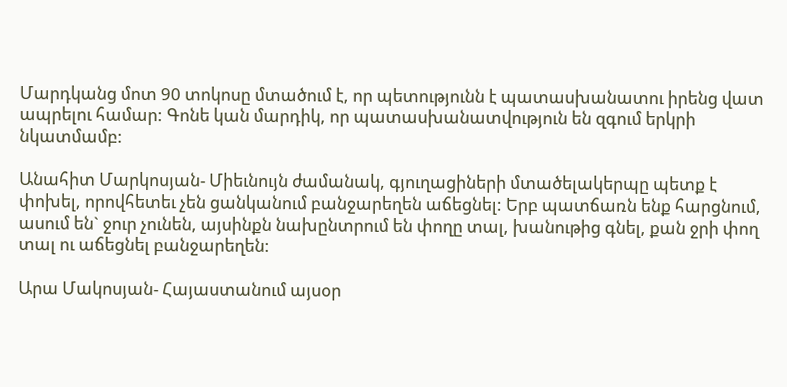Մարդկանց մոտ 90 տոկոսը մտածում է, որ պետությունն է պատասխանատու իրենց վատ ապրելու համար: Գոնե կան մարդիկ, որ պատասխանատվություն են զգում երկրի նկատմամբ:

Անահիտ Մարկոսյան- Միեւնույն ժամանակ, գյուղացիների մտածելակերպը պետք է փոխել, որովհետեւ չեն ցանկանում բանջարեղեն աճեցնել: Երբ պատճառն ենք հարցնում, ասում են` ջուր չունեն, այսինքն նախընտրում են փողը տալ, խանութից գնել, քան ջրի փող տալ ու աճեցնել բանջարեղեն:

Արա Մակոսյան- Հայաստանում այսօր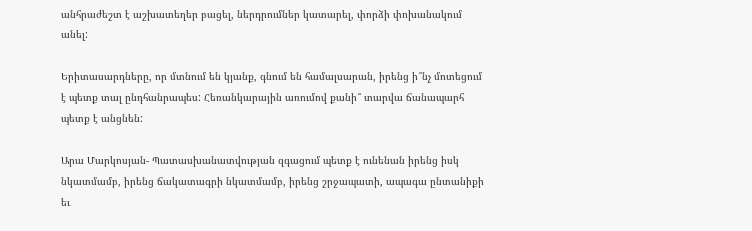անհրաժեշտ է աշխատեղեր բացել, ներդրումներ կատարել, փորձի փոխանակում անել:

Երիտասարդները, որ մտնում են կյանք, գնում են համալսարան, իրենց ի՞նչ մոտեցում է պետք տալ ընդհանրապես: Հեռանկարային առումով քանի՞ տարվա ճանապարհ պետք է անցնեն:

Արա Մարկոսյան- Պատասխանատվության զգացում պետք է ունենան իրենց իսկ նկատմամբ, իրենց ճակատագրի նկատմամբ, իրենց շրջապատի, ապագա ընտանիքի եւ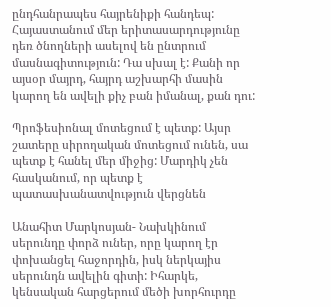ընդհանրապես հայրենիքի հանդեպ: Հայաստանում մեր երիտասարդությունը դեռ ծնողների ասելով են ընտրում մասնագիտություն: Դա սխալ է: Քանի որ այսօր մայրդ, հայրդ աշխարհի մասին կարող են ավելի քիչ բան իմանալ, քան դու:

Պրոֆեսիոնալ մոտեցում է պետք: Այսր շատերը սիրողական մոտեցում ունեն, սա պետք է հանել մեր միջից: Մարդիկ չեն հասկանում, որ պետք է պատասխանատվություն վերցնեն

Անահիտ Մարկոսյան- Նախկինում սերունդը փորձ ուներ, որը կարող էր փոխանցել հաջորդին, իսկ ներկայիս սերունդն ավելին գիտի: Իհարկե, կենսական հարցերում մեծի խորհուրդը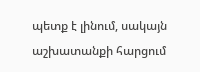պետք է լինում, սակայն աշխատանքի հարցում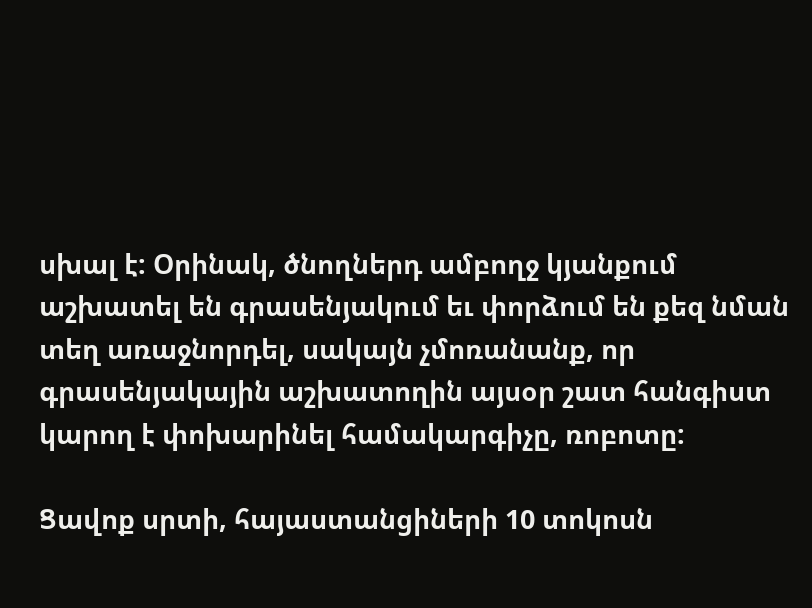սխալ է: Օրինակ, ծնողներդ ամբողջ կյանքում աշխատել են գրասենյակում եւ փորձում են քեզ նման տեղ առաջնորդել, սակայն չմոռանանք, որ գրասենյակային աշխատողին այսօր շատ հանգիստ կարող է փոխարինել համակարգիչը, ռոբոտը:

Ցավոք սրտի, հայաստանցիների 10 տոկոսն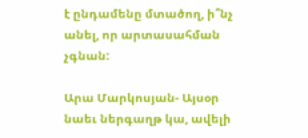է ընդամենը մտածող, ի՞նչ անել, որ արտասահման չգնան:

Արա Մարկոսյան- Այսօր նաեւ ներգաղթ կա, ավելի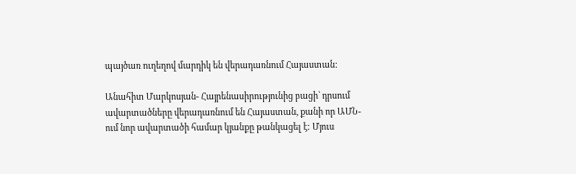պայծառ ուղեղով մարդիկ են վերադառնում Հայաստան:

Անահիտ Մարկոսյան- Հայրենասիրությունից բացի` դրսում ավարտածները վերադառնում են Հայաստան, քանի որ ԱՄՆ-ում նոր ավարտածի համար կյանքը թանկացել է: Մյուս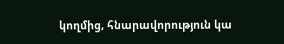կողմից, հնարավորություն կա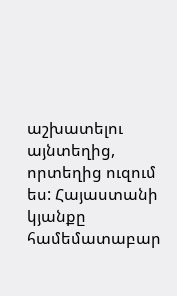աշխատելու այնտեղից, որտեղից ուզում ես: Հայաստանի կյանքը համեմատաբար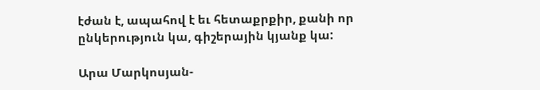էժան է, ապահով է եւ հետաքրքիր, քանի որ ընկերություն կա, գիշերային կյանք կա:

Արա Մարկոսյան-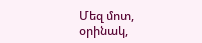Մեզ մոտ, օրինակ,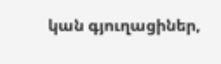կան գյուղացիներ,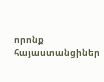որոնք հայաստանցիներ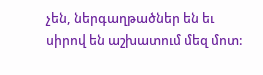չեն, ներգաղթածներ են եւ սիրով են աշխատում մեզ մոտ: